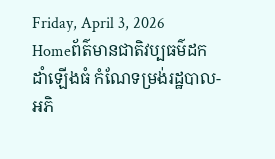Friday, April 3, 2026
Homeព័ត៌មានជាតិវប្បធម៌ដកដាំឡើងធំ កំណែទម្រង់រដ្ឋបាល-អភិ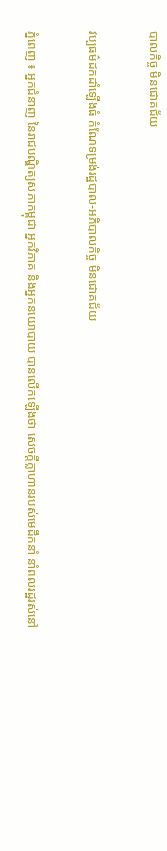បាលកិច្ច មិនជោគជ័យ

វប្បធម៌ដកដាំឡើងធំ កំណែទម្រង់រដ្ឋបាល-អភិបាលកិច្ច មិនជោគជ័យ

ភ្នំពេញ ៖ អ្នកជំនាញ នៃរាជបណ្ឌិត្យសភាកម្ពុជា អ្នកវិភាគ និងអ្នកនយោបាយ បានលើកឡើងថា សេចក្ដីក្លាហានរបស់មេដឹកនាំ នាំពលរដ្ឋរស់នៅ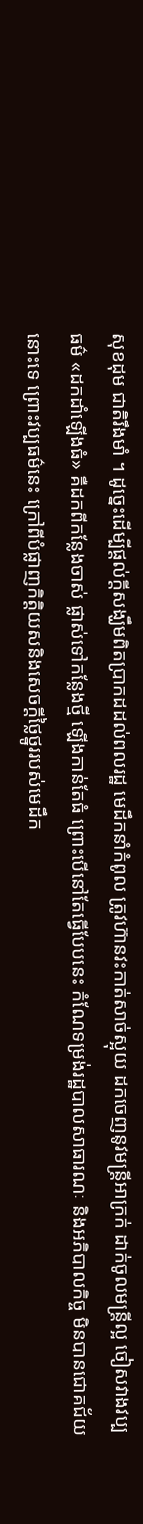សុខដុម ជាតិរឹងមាំ ។ ដូច្នេះដើម្បីផ្ដល់ក្ដីសង្ឃឹមពិតប្រាកដដល់ពលរដ្ឋ មេដឹកនាំកំពូល ត្រូវហ៊ានវះកាត់សាច់ស្អុយ ដកចេញនូវមន្ត្រីអាក្រក់ ដាក់ចូលមន្ត្រីល្អ ចៀសវាងវប្បធម៌ «ដកដាំឡើងធំ» គឺដកពីកន្លែងចាស់ ផ្លាស់ទៅកន្លែងថ្មី ឡើងកាន់តែធំ ព្រោះបើនៅតែធ្វើបែបនេះ កំណែទម្រង់រដ្ឋបាលសាធារណៈ និងអភិបាលកិច្ច មិនបានជោគជ័យនោះទេ ព្រោះវប្បធម៌នេះ ក្រៅពីបំផ្លាញកិត្តិយសនិងសេចក្ដីថ្លៃថ្នូររបស់មេដឹក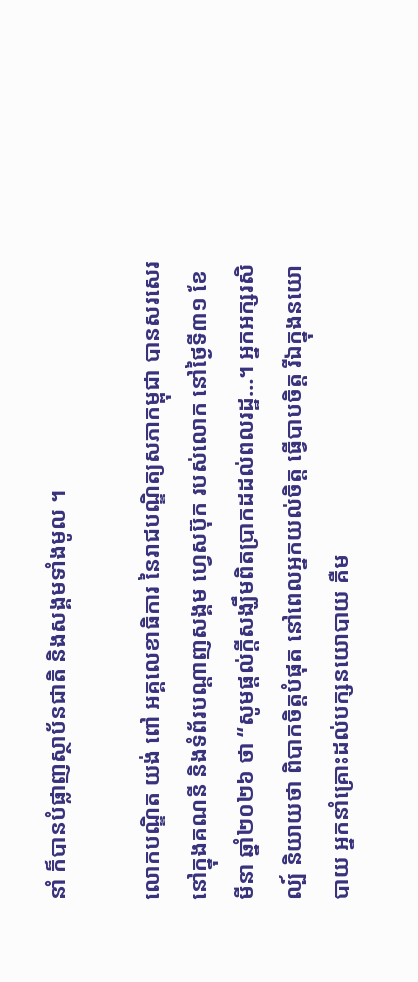នាំ ក៏បានបំផ្លាញស្ថាប័នជាតិ និងសង្គមទាំងមូល ។

លោកបណ្ឌិត យង់ ពៅ អគ្គលេខាធិការ នៃរាជបណ្ឌិត្យសភាកម្ពុជា បានសរសេរនៅក្នុងគណនី និងទំព័របណ្ដាញសង្គម ហ្វេសប៊ុក របស់លោក នៅថ្ងៃទី៣១ ខែមីនា ឆ្នាំ២០២៦ ថា “សូមផ្ដល់ក្ដីសង្ឃឹមពិតប្រាកដដល់ពលរដ្ឋ…។ អ្នកអក្សរសិល្ប៍ និយាយថា ពិបាកចិត្តបំផុត នៅពេលអ្នកយល់ចិត្ត ធ្វើបាបចិត្ត រីឯក្នុងនយោបាយ អ្នកនាំគ្រោះដល់បក្សនយោបាយ គឺម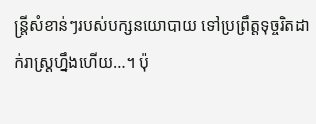ន្ត្រីសំខាន់ៗរបស់បក្សនយោបាយ ទៅប្រព្រឹត្តទុច្ចរិតដាក់រាស្ត្រហ្នឹងហើយ…។ ប៉ុ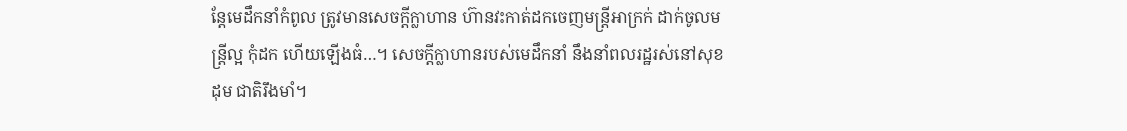ន្ដែមេដឹកនាំកំពូល ត្រូវមានសេចក្ដីក្លាហាន ហ៊ានវះកាត់ដកចេញមន្ត្រីអាក្រក់ ដាក់ចូលមន្ត្រីល្អ កុំដក ហើយឡើងធំ…។ សេចក្ដីក្លាហានរបស់មេដឹកនាំ នឹងនាំពលរដ្ឋរស់នៅសុខដុម ជាតិរឹងមាំ។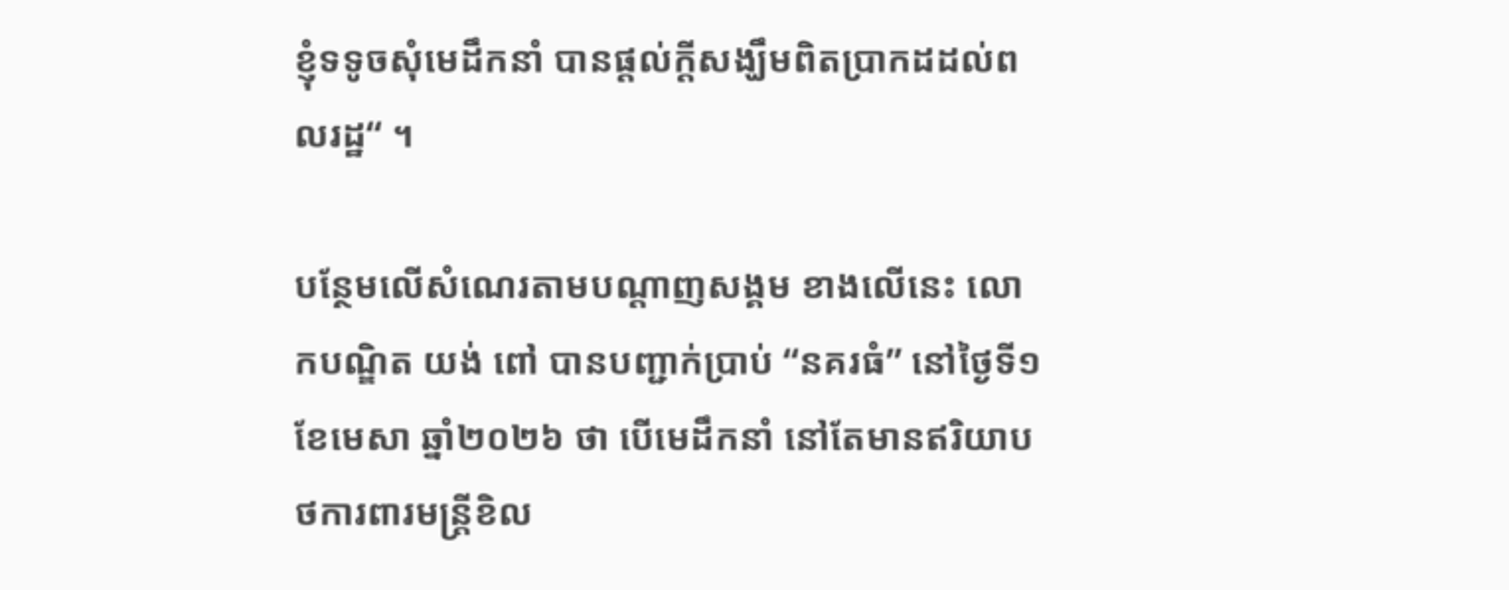ខ្ញុំទទូចសុំមេដឹកនាំ បានផ្ដល់ក្ដីសង្ឃឹមពិតប្រាកដដល់ពលរដ្ឋ“ ។

បន្ថែមលើសំណេរតាមបណ្ដាញសង្គម ខាងលើនេះ លោកបណ្ឌិត យង់ ពៅ បានបញ្ជាក់ប្រាប់ “នគរធំ” នៅថ្ងៃទី១ ខែមេសា ឆ្នាំ២០២៦ ថា បើមេដឹកនាំ នៅតែមានឥរិយាបថការពារមន្រ្តីខិល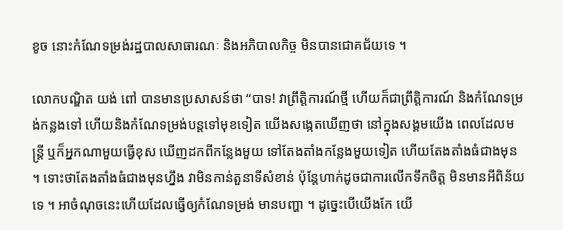ខូច នោះកំណែទម្រង់រដ្ឋបាលសាធារណៈ និងអភិបាលកិច្ច មិនបានជោគជ័យទេ ។

លោកបណ្ឌិត យង់ ពៅ បានមានប្រសាសន៍ថា “បាទ! វាព្រឹត្តិការណ៍ថ្មី ហើយក៏ជាព្រឹត្តិការណ៍ និងកំណែទម្រង់កន្លងទៅ ហើយនិងកំណែទម្រង់បន្តទៅមុខទៀត យើងសង្កេតឃើញថា នៅក្នុងសង្គមយើង ពេលដែលមន្រ្តី ឬក៏អ្នកណាមួយធ្វើខុស ឃើញដកពីកន្លែងមួយ ទៅតែងតាំងកន្លែងមួយទៀត ហើយតែងតាំងធំជាងមុន ។ ទោះថាតែងតាំងធំជាងមុនហ្នឹង វាមិនកាន់តួនាទីសំខាន់ ប៉ុន្តែហាក់ដូចជាការលើកទឹកចិត្ត មិនមានអីពិន័យទេ ។ អាចំណុចនេះហើយដែលធ្វើឲ្យកំណែទម្រង់ មានបញ្ហា ។ ដូច្នេះបើយើងកែ យើ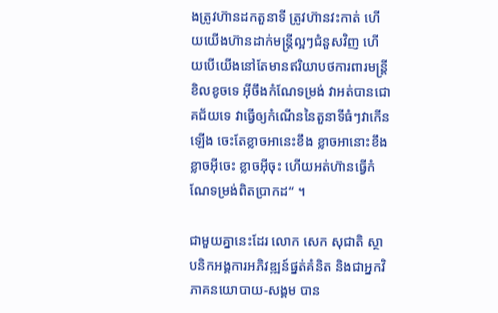ងត្រូវហ៊ានដកតួនាទី ត្រូវហ៊ានវះកាត់ ហើយយើងហ៊ានដាក់មន្រ្តីល្អៗជំនួសវិញ ហើយបើយើងនៅតែមានឥរិយាបថការពារមន្រ្តីខិលខូចទេ អ៊ីចឹងកំណែទម្រង់ វាអត់បានជោគជ័យទេ វាធ្វើឲ្យកំណើននៃតួនាទីធំៗវាកើនឡើង ចេះតែខ្លាចអានេះខឹង ខ្លាចអានោះខឹង ខ្លាចអ៊ីចេះ ខ្លាចអ៊ីចុះ ហើយអត់ហ៊ានធ្វើកំណែទម្រង់ពិតប្រាកដ“ ។

ជាមួយគ្នានេះដែរ លោក សេក សុជាតិ ស្ថាបនិកអង្គការអភិវឌ្ឍន៍ផ្នត់គំនិត និងជាអ្នកវិភាគនយោបាយ-សង្គម បាន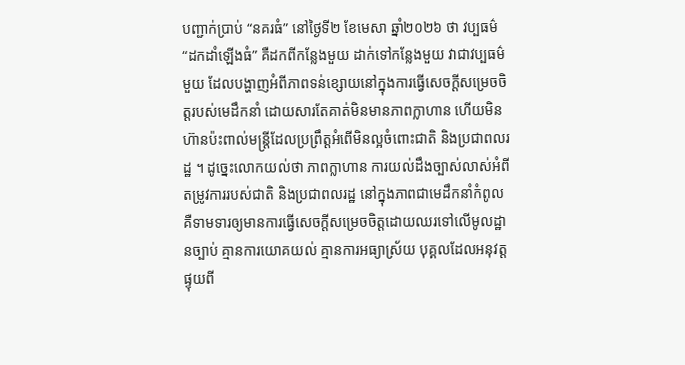បញ្ជាក់ប្រាប់ “នគរធំ” នៅថ្ងៃទី២ ខែមេសា ឆ្នាំ២០២៦ ថា វប្បធម៌ “ដកដាំឡើងធំ” គឺដកពីកន្លែងមួយ ដាក់ទៅកន្លែងមួយ វាជាវប្បធម៌មួយ ដែលបង្ហាញអំពីភាពទន់ខ្សោយនៅក្នុងការធ្វើសេចក្ដីសម្រេចចិត្តរបស់មេដឹកនាំ ដោយសារតែគាត់មិនមានភាពក្លាហាន ហើយមិនហ៊ានប៉ះពាល់មន្រ្តីដែលប្រព្រឹត្តអំពើមិនល្អចំពោះជាតិ និងប្រជាពលរដ្ឋ ។ ដូច្នេះលោកយល់ថា ភាពក្លាហាន ការយល់ដឹងច្បាស់លាស់អំពីតម្រូវការរបស់ជាតិ និងប្រជាពលរដ្ឋ នៅក្នុងភាពជាមេដឹកនាំកំពូល គឺទាមទារឲ្យមានការធ្វើសេចក្ដីសម្រេចចិត្តដោយឈរទៅលើមូលដ្ឋានច្បាប់ គ្មានការយោគយល់ គ្មានការអធ្យាស្រ័យ បុគ្គលដែលអនុវត្តផ្ទុយពី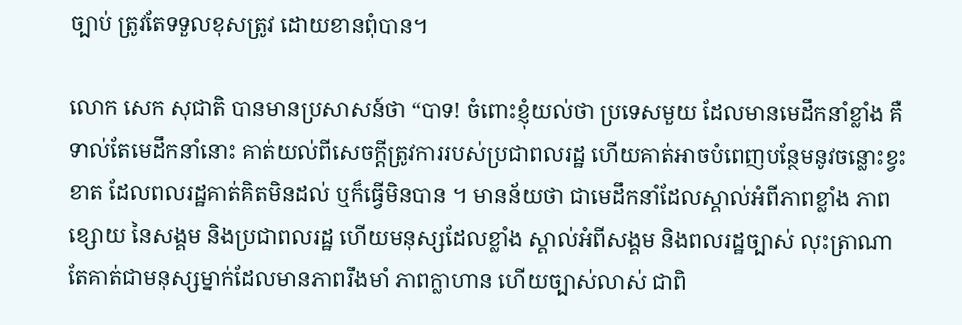ច្បាប់ ត្រូវតែទទួលខុសត្រូវ ដោយខានពុំបាន។

លោក សេក សុជាតិ បានមានប្រសាសន៍ថា “បាទ! ចំពោះខ្ញុំយល់ថា ប្រទេសមួយ ដែលមានមេដឹកនាំខ្លាំង គឺទាល់តែមេដឹកនាំនោះ គាត់យល់ពីសេចក្ដីត្រូវការរបស់ប្រជាពលរដ្ឋ ហើយគាត់អាចបំពេញបន្ថែមនូវចន្លោះខ្វះខាត ដែលពលរដ្ឋគាត់គិតមិនដល់ ឬក៏ធ្វើមិនបាន ។ មានន័យថា ជាមេដឹកនាំដែលស្គាល់អំពីភាពខ្លាំង ភាពខ្សោយ នៃសង្គម និងប្រជាពលរដ្ឋ ហើយមនុស្សដែលខ្លាំង ស្គាល់អំពីសង្គម និងពលរដ្ឋច្បាស់ លុះត្រាណាតែគាត់ជាមនុស្សម្នាក់ដែលមានភាពរឹងមាំ ភាពក្លាហាន ហើយច្បាស់លាស់ ជាពិ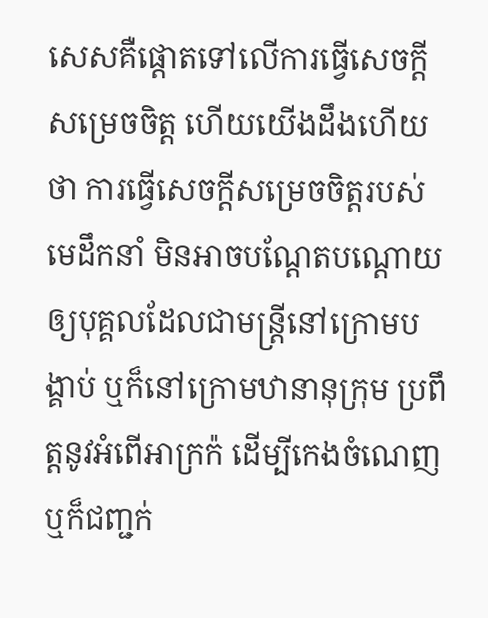សេសគឺផ្ដោតទៅលើការធ្វើសេចក្ដីសម្រេចចិត្ត ហើយយើងដឹងហើយថា ការធ្វើសេចក្ដីសម្រេចចិត្តរបស់មេដឹកនាំ មិនអាចបណ្ដែតបណ្ដោយឲ្យបុគ្គលដែលជាមន្រ្តីនៅក្រោមបង្គាប់ ឬក៏នៅក្រោមឋានានុក្រុម ប្រពឹត្តនូវអំពើអាក្រក៉ ដើម្បីកេងចំណេញ ឬក៏ជញ្ជក់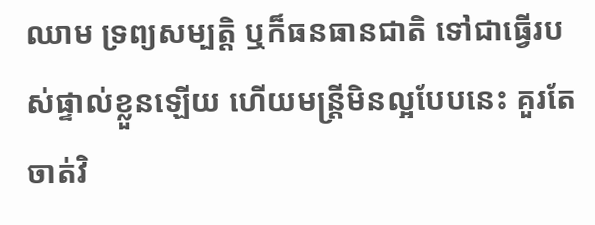ឈាម ទ្រព្យសម្បត្តិ ឬក៏ធនធានជាតិ ទៅជាធ្វើរបស់ផ្ទាល់ខ្លួនឡើយ ហើយមន្រ្តីមិនល្អបែបនេះ គួរតែចាត់វិ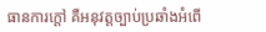ធានការក្ដៅ គឺអនុវត្តច្បាប់ប្រឆាំងអំពើ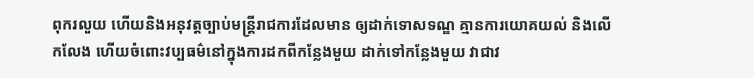ពុករលួយ ហើយនិងអនុវត្តច្បាប់មន្រ្តីរាជការដែលមាន ឲ្យដាក់ទោសទណ្ឌ គ្មានការយោគយល់ និងលើកលែង ហើយចំពោះវប្បធម៌នៅក្នុងការដកពីកន្លែងមួយ ដាក់ទៅកន្លែងមួយ វាជាវ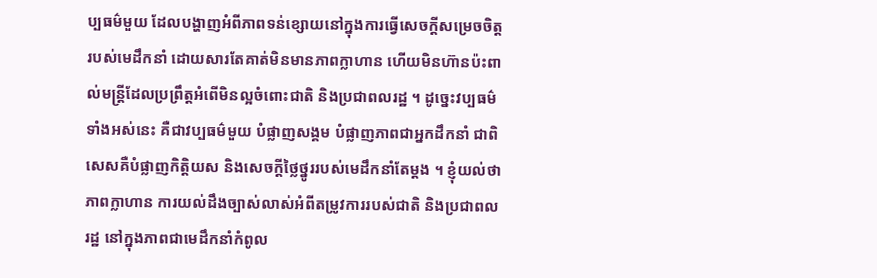ប្បធម៌មួយ ដែលបង្ហាញអំពីភាពទន់ខ្សោយនៅក្នុងការធ្វើសេចក្ដីសម្រេចចិត្តរបស់មេដឹកនាំ ដោយសារតែគាត់មិនមានភាពក្លាហាន ហើយមិនហ៊ានប៉ះពាល់មន្រ្តីដែលប្រព្រឹត្តអំពើមិនល្អចំពោះជាតិ និងប្រជាពលរដ្ឋ ។ ដូច្នេះវប្បធម៌ទាំងអស់នេះ គឺជាវប្បធម៌មួយ បំផ្លាញសង្គម បំផ្លាញភាពជាអ្នកដឹកនាំ ជាពិសេសគឺបំផ្លាញកិត្តិយស និងសេចក្ដីថ្លៃថ្នូររបស់មេដឹកនាំតែម្ដង ។ ខ្ញុំយល់ថា ភាពក្លាហាន ការយល់ដឹងច្បាស់លាស់អំពីតម្រូវការរបស់ជាតិ និងប្រជាពលរដ្ឋ នៅក្នុងភាពជាមេដឹកនាំកំពូល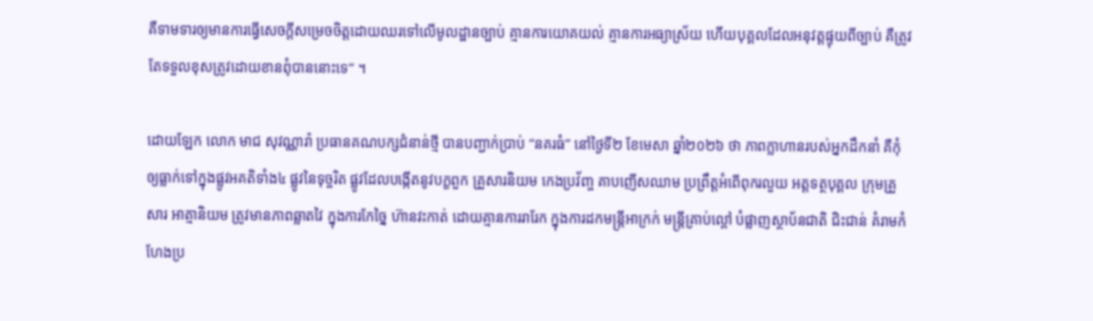គឺទាមទារឲ្យមានការធ្វើសេចក្ដីសម្រេចចិត្តដោយឈរទៅលើមូលដ្ឋានច្បាប់ គ្មានការយោគយល់ គ្មានការអធ្យាស្រ័យ ហើយបុគ្គលដែលអនុវត្តផ្ទុយពីច្បាប់ គឺត្រូវតែទទួលខុសត្រូវដោយខានពុំបាននោះទេ“ ។

ដោយឡែក លោក មាជ សុវណ្ណារ៉ា ប្រធានគណបក្សជំនាន់ថ្មី បានបញ្ជាក់ប្រាប់ “នគរធំ” នៅថ្ងៃទី២ ខែមេសា ឆ្នាំ២០២៦ ថា ភាពក្លាហានរបស់អ្នកដឹកនាំ គឺកុំឲ្យធ្លាក់ទៅក្នុងផ្លូវអគតិទាំង៤ ផ្លូវនៃទុច្ចរិត ផ្លូវដែលបង្កើតនូវបក្ខពួក គ្រួសារនិយម កេងប្រវ័ញ្ច គាបញើសឈាម ប្រព្រឹត្តអំពើពុករលួយ អត្តទត្ថបុគ្គល ក្រុមគ្រួសារ អាត្មានិយម ត្រូវមានភាពឆ្លាតវៃ ក្នុងការកែច្នៃ ហ៊ានវះកាត់ ដោយគ្មានការរារែក ក្នុងការដកមន្រ្តីអាក្រក់ មន្រ្តីគ្រាប់ល្ពៅ បំផ្លាញស្ថាប័នជាតិ ជិះជាន់ គំរាមកំហែងប្រ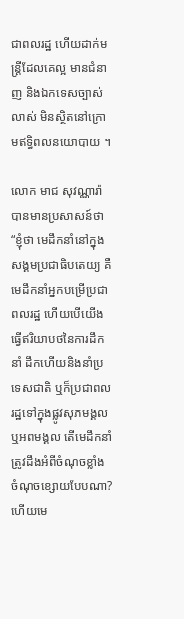ជាពលរដ្ឋ ហើយដាក់មន្រ្តីដែលគេល្អ មានជំនាញ និងឯកទេសច្បាស់លាស់ មិនស្ថិតនៅក្រោមឥទ្ធិពលនយោបាយ ។

លោក មាជ សុវណ្ណារ៉ា បានមានប្រសាសន៍ថា “ខ្ញុំថា មេដឹកនាំនៅក្នុងសង្គមប្រជាធិបតេយ្យ គឺមេដឹកនាំអ្នកបម្រើប្រជាពលរដ្ឋ ហើយបើយើងធ្វើឥរិយាបថនៃការដឹកនាំ ដឹកហើយនិងនាំប្រទេសជាតិ ឬក៏ប្រជាពលរដ្ឋទៅក្នុងផ្លូវសុភមង្គល ឬអពមង្គល តើមេដឹកនាំ ត្រូវដឹងអំពីចំណុចខ្លាំង ចំណុចខ្សោយបែបណា? ហើយមេ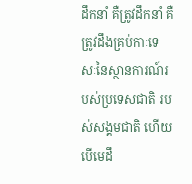ដឹកនាំ គឺត្រូវដឹកនាំ គឺត្រូវដឹងគ្រប់កាៈទេសៈនៃស្ថានការណ៍របស់ប្រទេសជាតិ របស់សង្គមជាតិ ហើយបើមេដឹ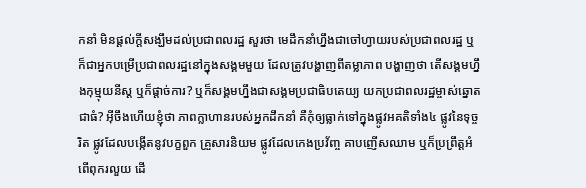កនាំ មិនផ្ដល់ក្ដីសង្ឃឹមដល់ប្រជាពលរដ្ឋ សួរថា មេដឹកនាំហ្នឹងជាចៅហ្វាយរបស់ប្រជាពលរដ្ឋ ឬក៏ជាអ្នកបម្រើប្រជាពលរដ្ឋនៅក្នុងសង្គមមួយ ដែលត្រូវបង្ហាញពីតម្លាភាព បង្ហាញថា តើសង្គមហ្នឹងកុម្មុយនីស្ត ឬក៏ផ្ដាច់ការ? ឬក៏សង្គមហ្នឹងជាសង្គមប្រជាធិបតេយ្យ យកប្រជាពលរដ្ឋម្ចាស់ឆ្នោតជាធំ? អ៊ីចឹងហើយខ្ញុំថា ភាពក្លាហានរបស់អ្នកដឹកនាំ គឺកុំឲ្យធ្លាក់ទៅក្នុងផ្លូវអគតិទាំង៤ ផ្លូវនៃទុច្ចរិត ផ្លូវដែលបង្កើតនូវបក្ខពួក គ្រួសារនិយម ផ្លូវដែលកេងប្រវ័ញ្ច គាបញើសឈាម ឬក៏ប្រព្រឹត្តអំពើពុករលួយ ដើ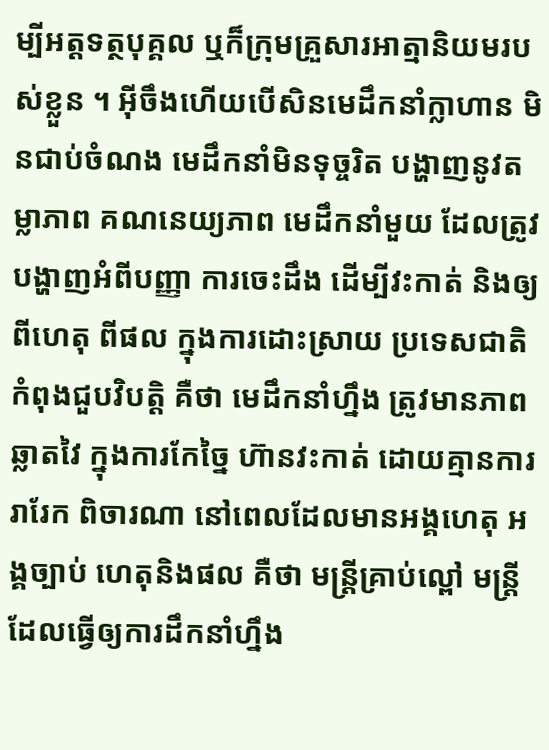ម្បីអត្តទត្ថបុគ្គល ឬក៏ក្រុមគ្រួសារអាត្មានិយមរបស់ខ្លួន ។ អ៊ីចឹងហើយបើសិនមេដឹកនាំក្លាហាន មិនជាប់ចំណង មេដឹកនាំមិនទុច្ចរិត បង្ហាញនូវតម្លាភាព គណនេយ្យភាព មេដឹកនាំមួយ ដែលត្រូវបង្ហាញអំពីបញ្ញា ការចេះដឹង ដើម្បីវះកាត់ និងឲ្យពីហេតុ ពីផល ក្នុងការដោះស្រាយ ប្រទេសជាតិកំពុងជួបវិបត្តិ គឺថា មេដឹកនាំហ្នឹង ត្រូវមានភាពឆ្លាតវៃ ក្នុងការកែច្នៃ ហ៊ានវះកាត់ ដោយគ្មានការរារែក ពិចារណា នៅពេលដែលមានអង្គហេតុ អង្គច្បាប់ ហេតុនិងផល គឺថា មន្រ្តីគ្រាប់ល្ពៅ មន្រ្តីដែលធ្វើឲ្យការដឹកនាំហ្នឹង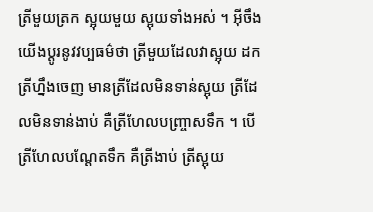ត្រីមួយត្រក ស្អុយមួយ ស្អុយទាំងអស់ ។ អ៊ីចឹងយើងប្ដូរនូវវប្បធម៌ថា ត្រីមួយដែលវាស្អុយ ដកត្រីហ្នឹងចេញ មានត្រីដែលមិនទាន់ស្អុយ ត្រីដែលមិនទាន់ងាប់ គឺត្រីហែលបញ្ច្រាសទឹក ។ បើត្រីហែលបណ្ដែតទឹក គឺត្រីងាប់ ត្រីស្អុយ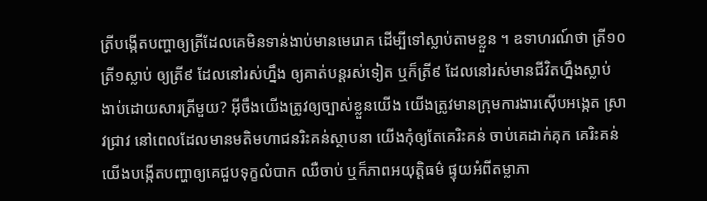ត្រីបង្កើតបញ្ហាឲ្យត្រីដែលគេមិនទាន់ងាប់មានមេរោគ ដើម្បីទៅស្លាប់តាមខ្លួន ។ ឧទាហរណ៍ថា ត្រី១០ ត្រី១ស្លាប់ ឲ្យត្រី៩ ដែលនៅរស់ហ្នឹង ឲ្យគាត់បន្តរស់ទៀត ឬក៏ត្រី៩ ដែលនៅរស់មានជីវិតហ្នឹងស្លាប់ ងាប់ដោយសារត្រីមួយ? អ៊ីចឹងយើងត្រូវឲ្យច្បាស់ខ្លួនយើង យើងត្រូវមានក្រុមការងារស៊ើបអង្កេត ស្រាវជ្រាវ នៅពេលដែលមានមតិមហាជនរិះគន់ស្ថាបនា យើងកុំឲ្យតែគេរិះគន់ ចាប់គេដាក់គុក គេរិះគន់ យើងបង្កើតបញ្ហាឲ្យគេជួបទុក្ខលំបាក ឈឺចាប់ ឬក៏ភាពអយុត្តិធម៌ ផ្ទុយអំពីតម្លាភា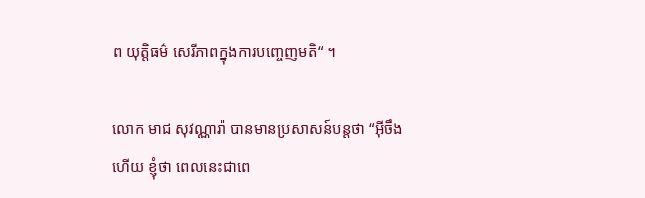ព យុត្តិធម៌ សេរីភាពក្នុងការបញ្ចេញមតិ“ ។

លោក មាជ សុវណ្ណារ៉ា បានមានប្រសាសន៍បន្តថា “អ៊ីចឹងហើយ ខ្ញុំថា ពេលនេះជាពេ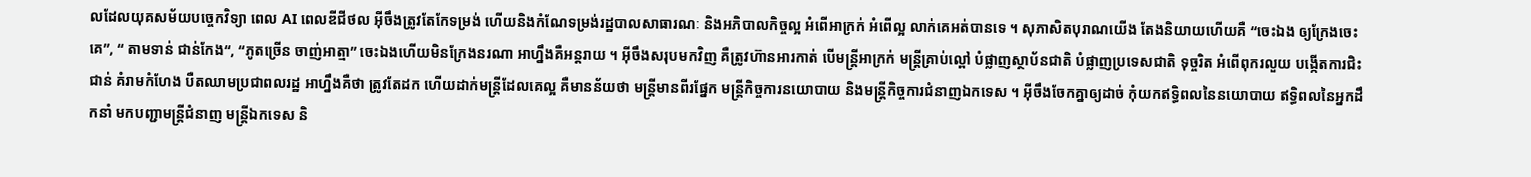លដែលយុគសម័យបច្ចេកវិទ្យា ពេល AI ពេលឌីជីថល អ៊ីចឹងត្រូវតែកែទម្រង់ ហើយនិងកំណែទម្រង់រដ្ឋបាលសាធារណៈ និងអភិបាលកិច្ចល្អ អំពើអាក្រក់ អំពើល្អ លាក់គេអត់បានទេ ។ សុភាសិតបុរាណយើង តែងនិយាយហើយគឺ “ចេះឯង ឲ្យក្រែងចេះគេ”, “ តាមទាន់ ជាន់កែង“, “ភូតច្រើន ចាញ់អាត្មា” ចេះឯងហើយមិនក្រែងនរណា អាហ្នឹងគឺអន្តរាយ ។ អ៊ីចឹងសរុបមកវិញ គឺត្រូវហ៊ានអារកាត់ បើមន្រ្តីអាក្រក់ មន្រ្តីគ្រាប់ល្ពៅ បំផ្លាញស្ថាប័នជាតិ បំផ្លាញប្រទេសជាតិ ទុច្ចរិត អំពើពុករលួយ បង្កើតការជិះជាន់ គំរាមកំហែង បឺតឈាមប្រជាពលរដ្ឋ អាហ្នឹងគឺថា ត្រូវតែដក ហើយដាក់មន្រ្តីដែលគេល្អ គឺមានន័យថា មន្រ្តីមានពីរផ្នែក មន្រ្តីកិច្ចការនយោបាយ និងមន្រ្តីកិច្ចការជំនាញឯកទេស ។ អ៊ីចឹងចែកគ្នាឲ្យដាច់ កុំយកឥទ្ធិពលនៃនយោបាយ ឥទ្ធិពលនៃអ្នកដឹកនាំ មកបញ្ជាមន្រ្តីជំនាញ មន្រ្តីឯកទេស និ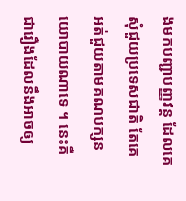ងមកបញ្ជាបញ្ញវន្ត ដែលគេសុំជួយប្រទេសជាតិ តែគេអត់ជួយតាមគណបក្សនយោបាយណាទេ ។ នេះគឺជារឿងដែលនឹងអាចឲ្យ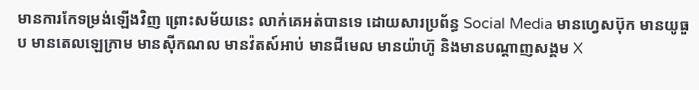មានការកែទម្រង់ឡើងវិញ ព្រោះសម័យនេះ លាក់គេអត់បានទេ ដោយសារប្រព័ន្ធ Social Media មានហ្វេសប៊ុក មានយូធួប មានតេលឡេក្រាម មានស៊ីកណល មានវ៉តស៍អាប់ មានជីមេល មានយ៉ាហ៊ូ និងមានបណ្ដាញសង្គម X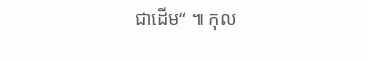ជាដើម“ ៕ កុល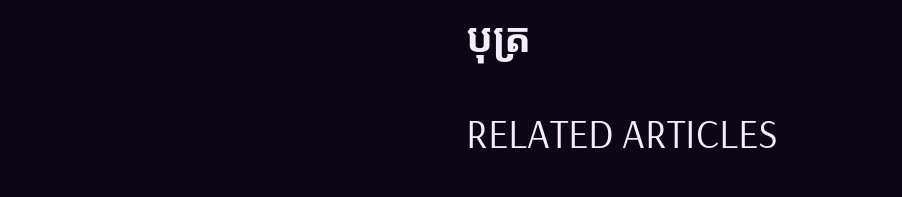បុត្រ

RELATED ARTICLES